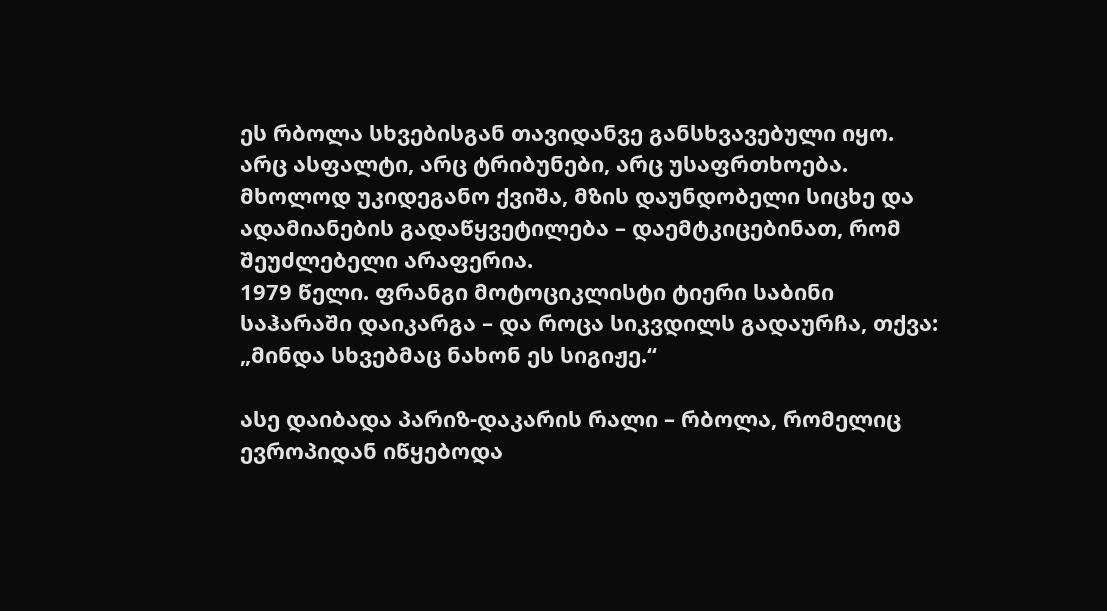ეს რბოლა სხვებისგან თავიდანვე განსხვავებული იყო. არც ასფალტი, არც ტრიბუნები, არც უსაფრთხოება. მხოლოდ უკიდეგანო ქვიშა, მზის დაუნდობელი სიცხე და ადამიანების გადაწყვეტილება – დაემტკიცებინათ, რომ შეუძლებელი არაფერია.
1979 წელი. ფრანგი მოტოციკლისტი ტიერი საბინი საჰარაში დაიკარგა – და როცა სიკვდილს გადაურჩა, თქვა: „მინდა სხვებმაც ნახონ ეს სიგიჟე.“

ასე დაიბადა პარიზ-დაკარის რალი – რბოლა, რომელიც ევროპიდან იწყებოდა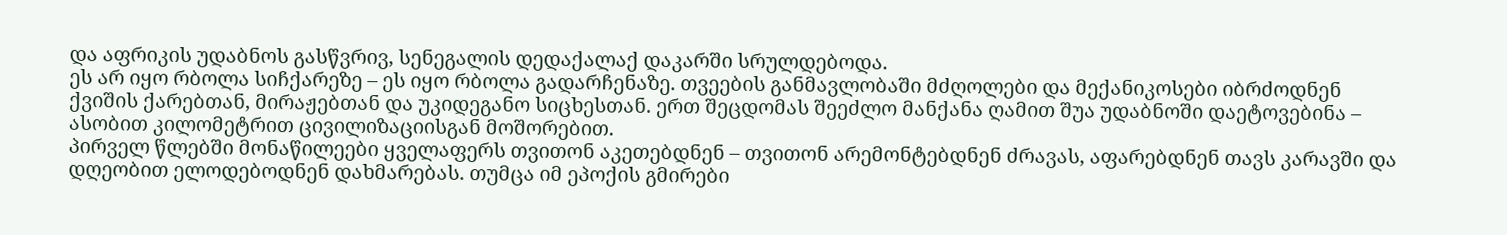და აფრიკის უდაბნოს გასწვრივ, სენეგალის დედაქალაქ დაკარში სრულდებოდა.
ეს არ იყო რბოლა სიჩქარეზე – ეს იყო რბოლა გადარჩენაზე. თვეების განმავლობაში მძღოლები და მექანიკოსები იბრძოდნენ ქვიშის ქარებთან, მირაჟებთან და უკიდეგანო სიცხესთან. ერთ შეცდომას შეეძლო მანქანა ღამით შუა უდაბნოში დაეტოვებინა – ასობით კილომეტრით ცივილიზაციისგან მოშორებით.
პირველ წლებში მონაწილეები ყველაფერს თვითონ აკეთებდნენ – თვითონ არემონტებდნენ ძრავას, აფარებდნენ თავს კარავში და დღეობით ელოდებოდნენ დახმარებას. თუმცა იმ ეპოქის გმირები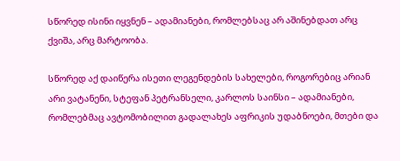სწორედ ისინი იყვნენ – ადამიანები, რომლებსაც არ აშინებდათ არც ქვიშა, არც მარტოობა.

სწორედ აქ დაიწერა ისეთი ლეგენდების სახელები, როგორებიც არიან არი ვატანენი, სტეფან პეტრანსელი, კარლოს საინსი – ადამიანები, რომლებმაც ავტომობილით გადალახეს აფრიკის უდაბნოები, მთები და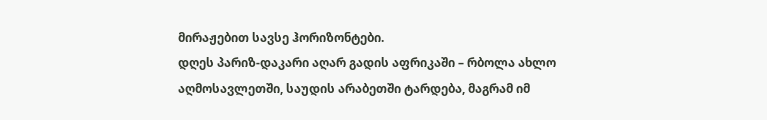მირაჟებით სავსე ჰორიზონტები.
დღეს პარიზ-დაკარი აღარ გადის აფრიკაში – რბოლა ახლო აღმოსავლეთში, საუდის არაბეთში ტარდება, მაგრამ იმ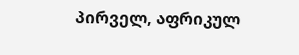პირველ, აფრიკულ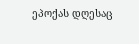ეპოქას დღესაც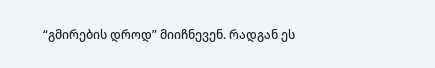“გმირების დროდ” მიიჩნევენ. რადგან ეს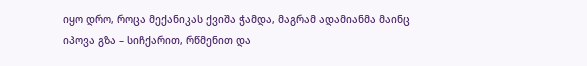იყო დრო, როცა მექანიკას ქვიშა ჭამდა, მაგრამ ადამიანმა მაინც იპოვა გზა – სიჩქარით, რწმენით და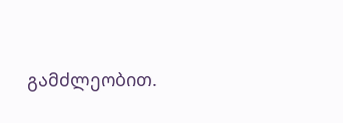გამძლეობით.